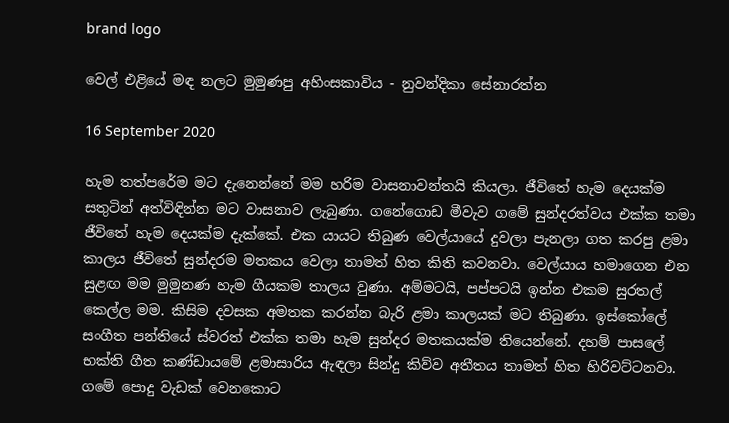brand logo

වෙල් එළියේ මඳ නලට මුමුණපු අහිංසකාවිය - නුවන්දිකා සේනාරත්න

16 September 2020

හැම තත්පරේම මට දැනෙන්නේ මම හරිම වාසනාවන්තයි කියලා. ජීවිතේ හැම දෙයක්ම සතුටින් අත්විඳින්න මට වාසනාව ලැබුණා. ගනේගොඩ මීවැව ගමේ සුන්දරත්වය එක්ක තමා ජීවිතේ හැම දෙයක්ම දැක්කේ. එක යායට තිබුණ වෙල්යායේ දුවලා පැනලා ගත කරපු ළමා කාලය ජීවිතේ සුන්දරම මතකය වෙලා තාමත් හිත කිති කවනවා. වෙල්යාය හමාගෙන එන සුළඟ මම මුමුනණ හැම ගීයකම තාලය වුණා. අම්මටයි, පප්පටයි ඉන්න එකම සුරතල් කෙල්ල මම. කිසිම දවසක අමතක කරන්න බැරි ළමා කාලයක් මට තිබුණා. ඉස්කෝලේ සංගීත පන්තියේ ස්වරත් එක්ක තමා හැම සුන්දර මතකයක්ම තියෙන්නේ. දහම් පාසලේ භක්ති ගීත කණ්ඩායමේ ළමාසාරිය ඇඳලා සින්දු කිව්ව අතීතය තාමත් හිත හිරිවට්ටනවා. ගමේ පොදු වැඩක් වෙනකොට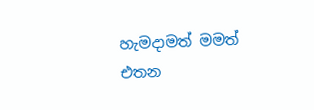හැමදාමත් මමත් එතන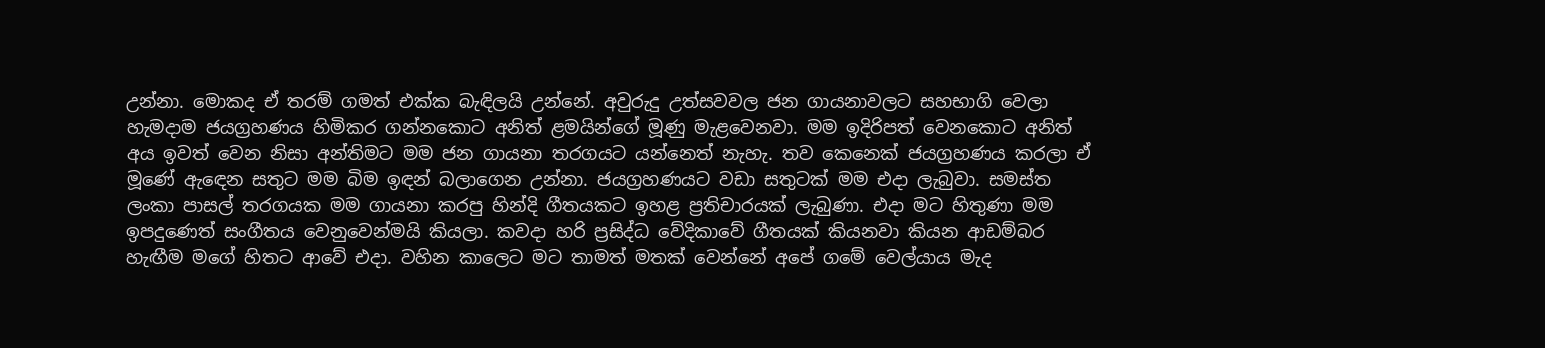උන්නා. මොකද ඒ තරම් ගමත් එක්ක බැඳිලයි උන්නේ. අවුරුදු උත්සවවල ජන ගායනාවලට සහභාගි වෙලා හැමදාම ජයග්‍රහණය හිමිකර ගන්නකොට අනිත් ළමයින්ගේ මූණු මැළවෙනවා. මම ඉදිරිපත් වෙනකොට අනිත් අය ඉවත් වෙන නිසා අන්තිමට මම ජන ගායනා තරගයට යන්නෙත් නැහැ. තව කෙනෙක් ජයග්‍රහණය කරලා ඒ මූණේ ඇඳෙන සතුට මම බිම ඉඳන් බලාගෙන උන්නා. ජයග්‍රහණයට වඩා සතුටක් මම එදා ලැබුවා. සමස්ත ලංකා පාසල් තරගයක මම ගායනා කරපු හින්දි ගීතයකට ඉහළ ප්‍රතිචාරයක් ලැබුණා. එදා මට හිතුණා මම ඉපදුණෙත් සංගීතය වෙනුවෙන්මයි කියලා. කවදා හරි ප්‍රසිද්ධ වේදිකාවේ ගීතයක් කියනවා කියන ආඩම්බර හැඟීම මගේ හිතට ආවේ එදා. වහින කාලෙට මට තාමත් මතක් වෙන්නේ අපේ ගමේ වෙල්යාය මැද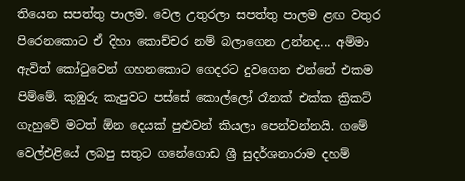තියෙන සපත්තු පාලම. වෙල උතුරලා සපත්තු පාලම ළඟ වතුර පිරෙනකොට ඒ දිහා කොච්චර නම් බලාගෙන උන්නද... අම්මා ඇවිත් කෝටුවෙන් ගහනකොට ගෙදරට දුවගෙන එන්නේ එකම පිම්මේ. කුඹුරු කැපුවට පස්සේ කොල්ලෝ රෑනක් එක්ක ක්‍රිකට් ගැහුවේ මටත් ඕන දෙයක් පුළුවන් කියලා පෙන්වන්නයි. ගමේ වෙල්එළියේ ලබපු සතුට ගනේගොඩ ශ්‍රී සුදර්ශනාරාම දහම්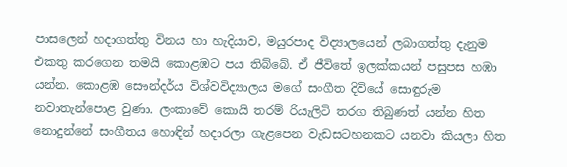පාසලෙන් හදාගත්තු විනය හා හැදියාව, මයුරපාද විද්‍යාලයෙන් ලබාගත්තු දැනුම එකතු කරගෙන තමයි කොළඹට පය තිබ්බේ. ඒ ජීවිතේ ඉලක්කයන් පසුපස හඹා යන්න. කොළඹ සෞන්දර්ය විශ්වවිද්‍යාලය මගේ සංගීත දිවියේ සොඳුරුම නවාතැන්පොළ වුණා. ලංකාවේ කොයි තරම් රියැලිටි තරග තිබුණත් යන්න හිත නොදුන්නේ සංගීතය හොඳින් හදාරලා ගැළපෙන වැඩසටහනකට යනවා කියලා හිත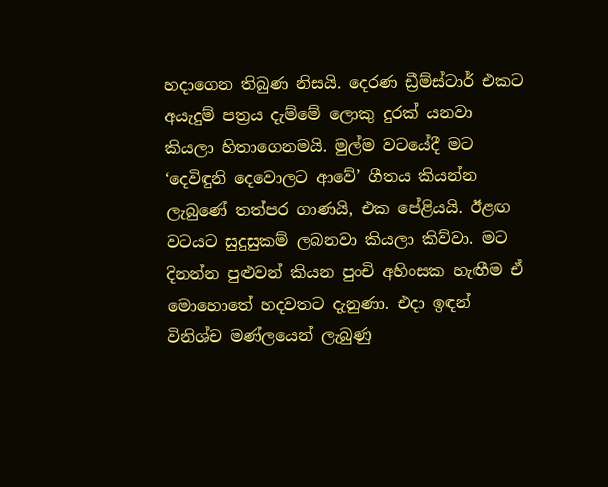හදාගෙන තිබුණ නිසයි. දෙරණ ඩ්‍රීම්ස්ටාර් එකට අයැදුම් පත්‍රය දැම්මේ ලොකු දුරක් යනවා කියලා හිතාගෙනමයි. මුල්ම වටයේදී මට ‘දෙවිඳුනි දෙවොලට ආවේ’ ගීතය කියන්න ලැබුණේ තත්පර ගාණයි, එක පේළියයි. ඊළඟ වටයට සුදුසුකම් ලබනවා කියලා කිව්වා. මට දිනන්න පුළුවන් කියන පුංචි අහිංසක හැඟීම ඒ මොහොතේ හදවතට දැනුණා. එදා ඉඳන් විනිශ්ච මණ්ලයෙන් ලැබුණු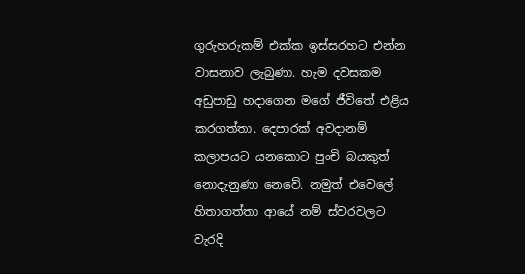ගුරුහරුකම් එක්ක ඉස්සරහට එන්න වාසනාව ලැබුණා. හැම දවසකම අඩුපාඩු හදාගෙන මගේ ජීවිතේ එළිය කරගත්තා. දෙපාරක් අවදානම් කලාපයට යනකොට පුංචි බයකුත් නොදැනුණා නෙවේ. නමුත් එවෙලේ හිතාගත්තා ආයේ නම් ස්වරවලට වැරදි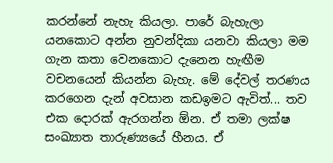කරන්නේ නැහැ කියලා. පාරේ බැහැලා යනකොට අන්න නුවන්දිකා යනවා කියලා මම ගැන කතා වෙනකොට දැනෙන හැඟීම වචනයෙන් කියන්න බැහැ. මේ දේවල් තරණය කරගෙන දැන් අවසාන කඩඉමට ඇවිත්... තව එක දොරක් ඇරගන්න ඕන. ඒ තමා ලක්ෂ සංඛ්‍යාත තාරුණ්‍යයේ හීනය. ඒ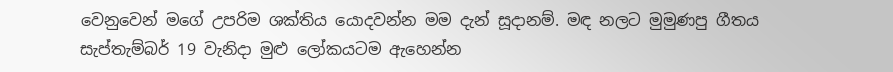වෙනුවෙන් මගේ උපරිම ශක්තිය යොදවන්න මම දැන් සූදානම්. මඳ නලට මුමුණපු ගීතය සැප්තැම්බර් 19 වැනිදා මුළු ලෝකයටම ඇහෙන්න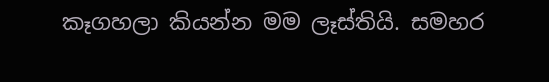කෑගහලා කියන්න මම ලෑස්තියි. සමහර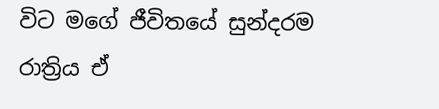විට මගේ ජීවිතයේ සුන්දරම රාත්‍රිය ඒ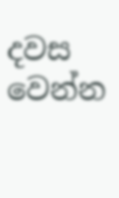දවස වෙන්න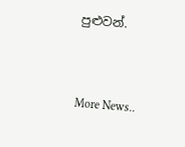පුළුවන්.


More News..